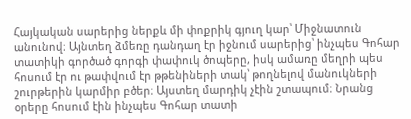Հայկական սարերից ներքև մի փոքրիկ գյուղ կար՝ Միջնատուն անունով։ Այնտեղ ձմեռը դանդաղ էր իջնում սարերից՝ ինչպես Գոհար տատիկի գործած գորգի փափուկ ծոպերը, իսկ ամառը մեղրի պես հոսում էր ու թափվում էր թթենիների տակ՝ թողնելով մանուկների շուրթերին կարմիր բծեր։ Այստեղ մարդիկ չէին շտապում։ Նրանց օրերը հոսում էին ինչպես Գոհար տատի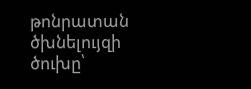թոնրատան ծխնելույզի ծուխը՝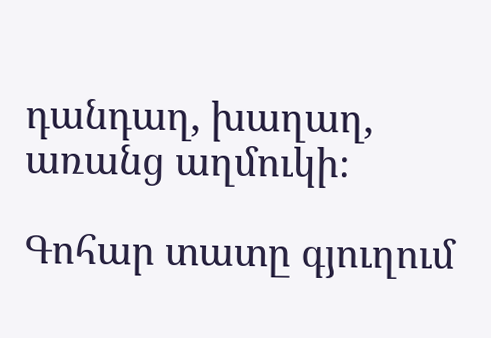դանդաղ, խաղաղ, առանց աղմուկի։

Գոհար տատը գյուղում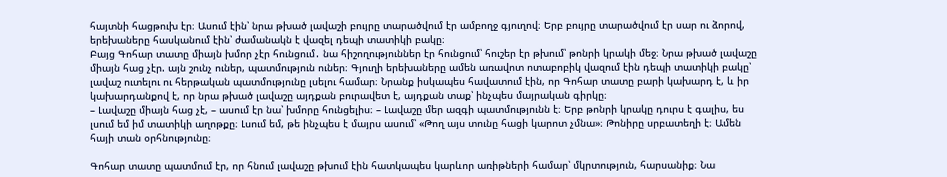հայտնի հացթուխ էր։ Ասում էին՝ նրա թխած լավաշի բույրը տարածվում էր ամբողջ գյուղով։ Երբ բույրը տարածվում էր սար ու ձորով, երեխաները հասկանում էին՝ ժամանակն է վազել դեպի տատիկի բակը։
Բայց Գոհար տատը միայն խմոր չէր հունցում․ նա հիշողություններ էր հունցում՝ հուշեր էր թխում՝ թոնրի կրակի մեջ։ Նրա թխած լավաշը միայն հաց չէր. այն շունչ ուներ, պատմություն ուներ։ Գյուղի երեխաները ամեն առավոտ ոտաբոբիկ վազում էին դեպի տատիկի բակը՝ լավաշ ուտելու ու հերթական պատմությունը լսելու համար։ Նրանք իսկապես հավատում էին, որ Գոհար տատը բարի կախարդ է, և իր կախարդանքով է, որ նրա թխած լավաշը այդքան բուրավետ է, այդքան տաք՝ ինչպես մայրական գիրկը։
– Լավաշը միայն հաց չէ, – ասում էր նա՝ խմորը հունցելիս։ – Լավաշը մեր ազգի պատմությունն է։ Երբ թոնրի կրակը դուրս է գալիս, ես լսում եմ իմ տատիկի աղոթքը։ Լսում եմ, թե ինչպես է մայրս ասում՝ «Թող այս տունը հացի կարոտ չմնա»։ Թոնիրը սրբատեղի է։ Ամեն հայի տան օրհնությունը։

Գոհար տատը պատմում էր, որ հնում լավաշը թխում էին հատկապես կարևոր առիթների համար՝ մկրտություն, հարսանիք։ Նա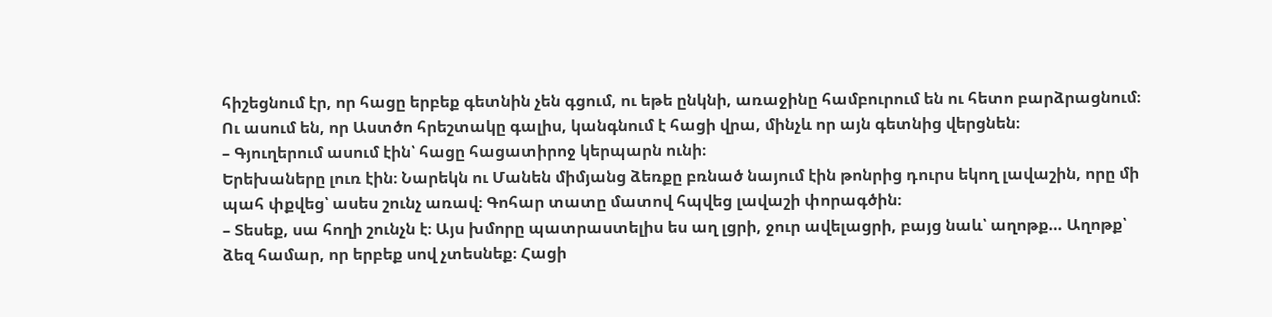հիշեցնում էր, որ հացը երբեք գետնին չեն գցում, ու եթե ընկնի, առաջինը համբուրում են ու հետո բարձրացնում։ Ու ասում են, որ Աստծո հրեշտակը գալիս, կանգնում է հացի վրա, մինչև որ այն գետնից վերցնեն։
– Գյուղերում ասում էին՝ հացը հացատիրոջ կերպարն ունի։
Երեխաները լուռ էին։ Նարեկն ու Մանեն միմյանց ձեռքը բռնած նայում էին թոնրից դուրս եկող լավաշին, որը մի պահ փքվեց՝ ասես շունչ առավ։ Գոհար տատը մատով հպվեց լավաշի փորագծին։
– Տեսեք, սա հողի շունչն է։ Այս խմորը պատրաստելիս ես աղ լցրի, ջուր ավելացրի, բայց նաև՝ աղոթք… Աղոթք՝ ձեզ համար, որ երբեք սով չտեսնեք։ Հացի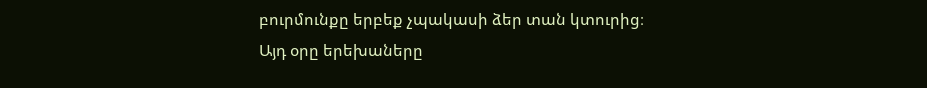բուրմունքը երբեք չպակասի ձեր տան կտուրից։
Այդ օրը երեխաները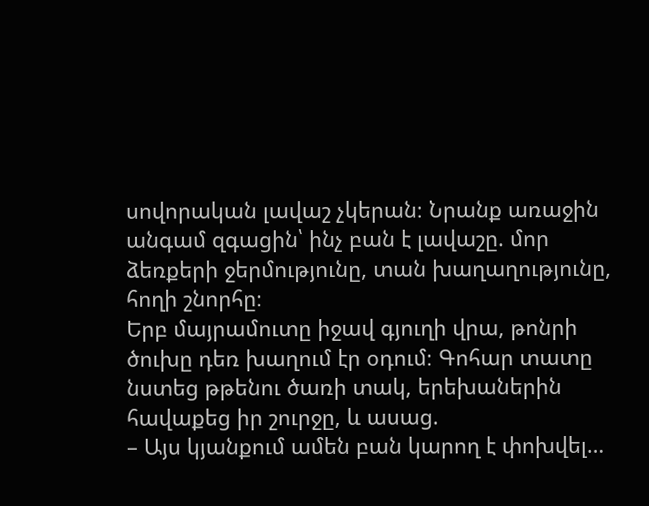սովորական լավաշ չկերան։ Նրանք առաջին անգամ զգացին՝ ինչ բան է լավաշը. մոր ձեռքերի ջերմությունը, տան խաղաղությունը, հողի շնորհը։
Երբ մայրամուտը իջավ գյուղի վրա, թոնրի ծուխը դեռ խաղում էր օդում։ Գոհար տատը նստեց թթենու ծառի տակ, երեխաներին հավաքեց իր շուրջը, և ասաց.
– Այս կյանքում ամեն բան կարող է փոխվել…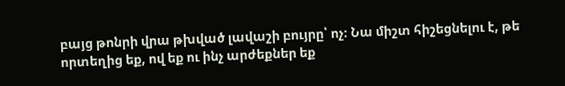բայց թոնրի վրա թխված լավաշի բույրը՝ ոչ։ Նա միշտ հիշեցնելու է, թե որտեղից եք, ով եք ու ինչ արժեքներ եք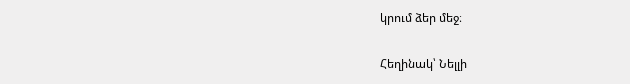կրում ձեր մեջ։

Հեղինակ՝ Նելլի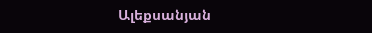Ալեքսանյան